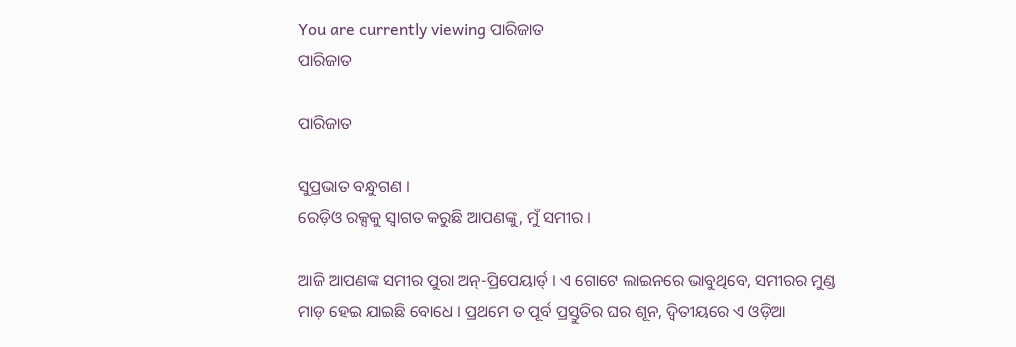You are currently viewing ପାରିଜାତ
ପାରିଜାତ

ପାରିଜାତ

ସୁପ୍ରଭାତ ବନ୍ଧୁଗଣ ।
ରେଡ଼ିଓ ରକ୍ସକୁ ସ୍ୱାଗତ କରୁଛି ଆପଣଙ୍କୁ, ମୁଁ ସମୀର ।

ଆଜି ଆପଣଙ୍କ ସମୀର ପୁରା ଅନ୍-ପ୍ରିପେୟାର୍ଡ୍ । ଏ ଗୋଟେ ଲାଇନରେ ଭାବୁଥିବେ, ସମୀରର ମୁଣ୍ଡ ମାଡ଼ ହେଇ ଯାଇଛି ବୋଧେ । ପ୍ରଥମେ ତ ପୂର୍ବ ପ୍ରସ୍ତୁତିର ଘର ଶୂନ, ଦ୍ୱିତୀୟରେ ଏ ଓଡ଼ିଆ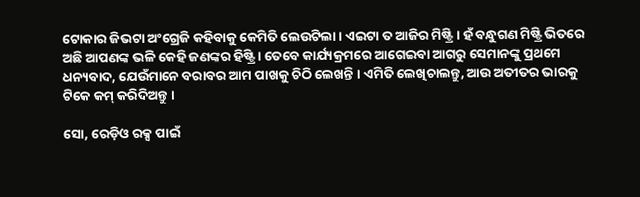ଟୋକାର ଜିଭଟା ଅଂଗ୍ରେଜି କହିବାକୁ କେମିତି ଲେଉଟିଲା । ଏଇଟା ତ ଆଜିର ମିଷ୍ଟ୍ରି । ହଁ ବନ୍ଧୁଗଣ ମିଷ୍ଟ୍ରି ଭିତରେ ଅଛି ଆପଣଙ୍କ ଭଳି କେହି ଜଣଙ୍କର ହିଷ୍ଟ୍ରି । ତେବେ କାର୍ଯ୍ୟକ୍ରମରେ ଆଗେଇବା ଆଗରୁ ସେମାନଙ୍କୁ ପ୍ରଥମେ ଧନ୍ୟବାଦ, ଯେଉଁମାନେ ବରାବର ଆମ ପାଖକୁ ଚିଠି ଲେଖନ୍ତି । ଏମିତି ଲେଖିଚାଲନ୍ତୁ, ଆଉ ଅତୀତର ଭାରକୁ ଟିକେ କମ୍ କରିଦିଅନ୍ତୁ ।

ସୋ, ରେଡ଼ିଓ ରକ୍ସ ପାଇଁ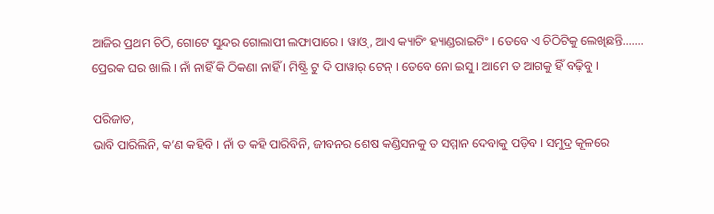ଆଜିର ପ୍ରଥମ ଚିଠି, ଗୋଟେ ସୁନ୍ଦର ଗୋଲାପୀ ଲଫାପାରେ । ୱାଓ୍, ଆଏ କ୍ୟାଚିଂ ହ୍ୟାଣ୍ଡରାଇଟିଂ । ତେବେ ଏ ଚିଠିଟିକୁ ଲେଖିଛନ୍ତି……. ପ୍ରେରକ ଘର ଖାଲି । ନାଁ ନାହିଁ କି ଠିକଣା ନାହିଁ । ମିଷ୍ଟ୍ରି ଟୁ ଦି ପାୱାର୍ ଟେନ୍ । ତେବେ ନୋ ଇସୁ । ଆମେ ତ ଆଗକୁ ହିଁ ବଢ଼ିବୁ ।

ପରିଜାତ,
ଭାବି ପାରିଲିନି, କ’ଣ କହିବି । ନାଁ ତ କହି ପାରିବିନି, ଜୀବନର ଶେଷ କଣ୍ଡିସନକୁ ତ ସମ୍ମାନ ଦେବାକୁ ପଡ଼ିବ । ସମୁଦ୍ର କୂଳରେ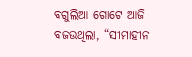ବଗୁଲିଆ ଗୋଟେ ଆଜି ବଜଉଥିଲା, “ସୀମାହୀନ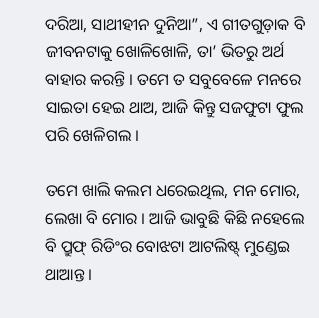ଦରିଆ, ସାଥୀହୀନ ଦୁନିଆ”, ଏ ଗୀତଗୁଡ଼ାକ ବି ଜୀବନଟାକୁ ଖୋଳିଖୋଳି, ତା’ ଭିତରୁ ଅର୍ଥ ବାହାର କରନ୍ତି । ତମେ ତ ସବୁବେଳେ ମନରେ ସାଇତା ହେଇ ଥାଅ, ଆଜି କିନ୍ତୁ ସଜଫୁଟା ଫୁଲ ପରି ଖେଳିଗଲ ।

ତମେ ଖାଲି କଲମ ଧରେଇଥିଲ, ମନ ମୋର, ଲେଖା ବି ମୋର । ଆଜି ଭାବୁଛି କିଛି ନହେଲେ ବି ପ୍ରୁଫ୍ ରିଡିଂର ବୋଝଟା ଆଟଲିଷ୍ଟ୍ ମୁଣ୍ଡେଇ ଥାଆନ୍ତ ।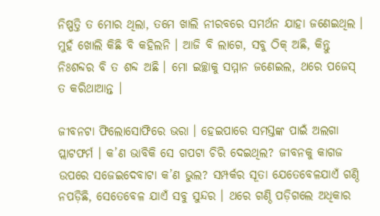ନିଷ୍ପତ୍ତି ତ ମୋର ଥିଲା, ତମେ ଖାଲି ନୀରବରେ ସମର୍ଥନ ଯାହା ଜଣେଇଥିଲ । ମୁହଁ ଖୋଲି କିଛି ବି କହିଲନି । ଆଜି ବି ଲାଗେ, ସବୁ ଠିକ୍ ଅଛି, କିନ୍ତୁ ନିଃଶବ୍ଦର ବି ତ ଶବ୍ଦ ଅଛି । ମୋ ଇଚ୍ଛାକୁ ସମ୍ମାନ ଜଣେଇଲ, ଥରେ ପଜେସ୍ ତ କରିଥାଆନ୍ତ ।

ଜୀବନଟା ଫିଲୋସୋଫିରେ ଭରା । ହେଇପାରେ ସମସ୍ତଙ୍କ ପାଇଁ ଅଲଗା ପ୍ଲାଟଫର୍ମ । କ’ଣ ଭାବିକି ସେ ଗପଟା ଚିରି ଦେଇଥିଲ? ଜୀବନକୁ କାଗଜ ଉପରେ ସଜେଇଦେବାଟା କ’ଣ ଭୁଲ? ସମ୍ପର୍କର ସୂତା ଯେତେବେଳଯାଏଁ ଗଣ୍ଠି ନପଡ଼ିଛି, ସେତେବେଳ ଯାଏଁ ସବୁ ସୁନ୍ଦର । ଥରେ ଗଣ୍ଠି ପଡ଼ିଗଲେ ଅଧିକାର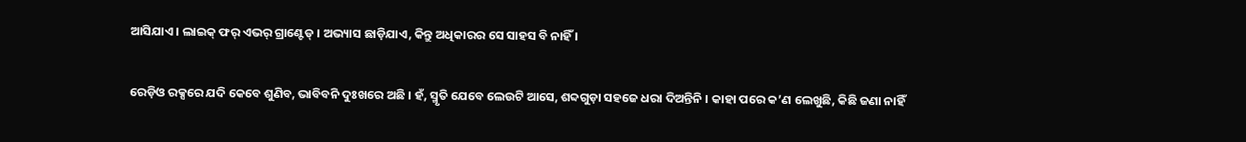ଆସିଯାଏ । ଲାଇକ୍ ଫର୍ ଏଭର୍ ଗ୍ରାଣ୍ଟେଡ୍ । ଅଭ୍ୟାସ ଛାଡ଼ିଯାଏ, କିନ୍ତୁ ଅଧିକାରର ସେ ସାହସ ବି ନାହିଁ ।

ରେଡ଼ିଓ ରକ୍ସରେ ଯଦି କେବେ ଶୁଣିବ, ଭାବିବନି ଦୁଃଖରେ ଅଛି । ହଁ, ସ୍ମୃତି ଯେବେ ଲେଉଟି ଆସେ, ଶବ୍ଦଗୁଡ଼ା ସହଜେ ଧରା ଦିଅନ୍ତିନି । କାହା ପରେ କ’ଣ ଲେଖୁଛି, କିଛି ଜଣା ନାହିଁ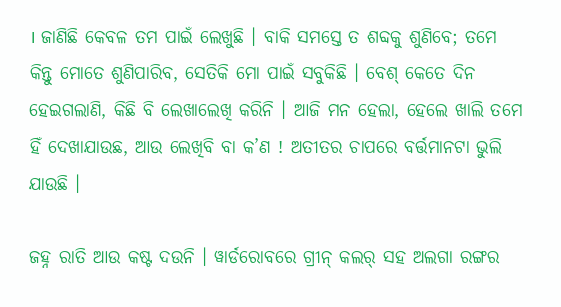। ଜାଣିଛି କେବଳ ତମ ପାଇଁ ଲେଖୁଛି । ବାକି ସମସ୍ତେ ତ ଶବ୍ଦକୁ ଶୁଣିବେ; ତମେ କିନ୍ତୁ ମୋତେ ଶୁଣିପାରିବ, ସେତିକି ମୋ ପାଇଁ ସବୁକିଛି । ବେଶ୍ କେତେ ଦିନ ହେଇଗଲାଣି, କିଛି ବି ଲେଖାଲେଖି କରିନି । ଆଜି ମନ ହେଲା, ହେଲେ ଖାଲି ତମେ ହିଁ ଦେଖାଯାଉଛ, ଆଉ ଲେଖିବି ବା କ’ଣ ! ଅତୀତର ଚାପରେ ବର୍ତ୍ତମାନଟା ଭୁଲି ଯାଉଛି ।

ଜହ୍ନ ରାତି ଆଉ କଷ୍ଟ ଦଉନି । ୱାର୍ଡରୋବରେ ଗ୍ରୀନ୍ କଲର୍ ସହ ଅଲଗା ରଙ୍ଗର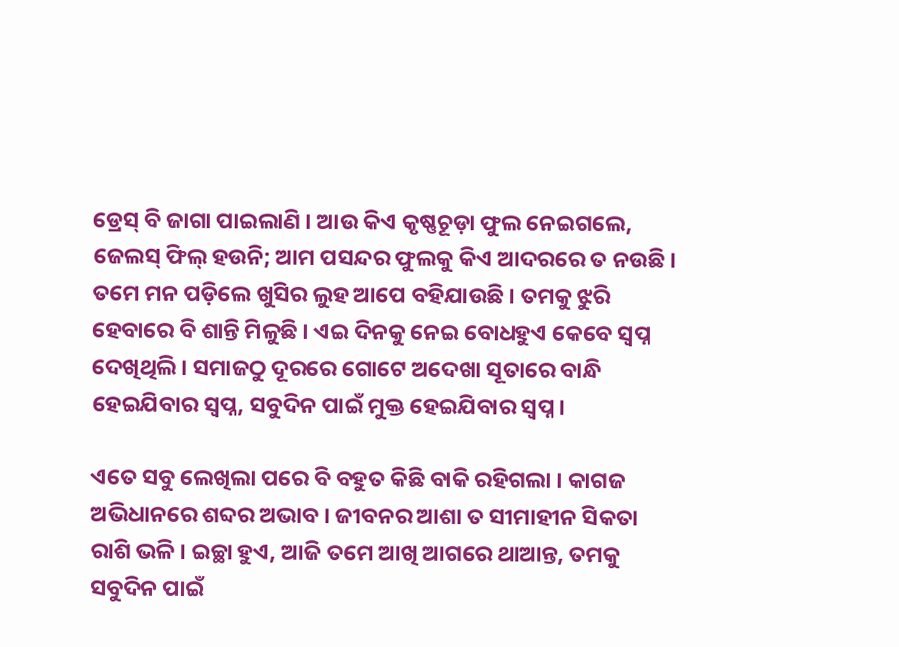ଡ୍ରେସ୍ ବି ଜାଗା ପାଇଲାଣି । ଆଉ କିଏ କୃଷ୍ଣଚୂଡ଼ା ଫୁଲ ନେଇଗଲେ, ଜେଲସ୍ ଫିଲ୍ ହଉନି; ଆମ ପସନ୍ଦର ଫୁଲକୁ କିଏ ଆଦରରେ ତ ନଉଛି । ତମେ ମନ ପଡ଼ିଲେ ଖୁସିର ଲୁହ ଆପେ ବହିଯାଉଛି । ତମକୁ ଝୁରି ହେବାରେ ବି ଶାନ୍ତି ମିଳୁଛି । ଏଇ ଦିନକୁ ନେଇ ବୋଧହୁଏ କେବେ ସ୍ୱପ୍ନ ଦେଖିଥିଲି । ସମାଜଠୁ ଦୂରରେ ଗୋଟେ ଅଦେଖା ସୂତାରେ ବାନ୍ଧି ହେଇଯିବାର ସ୍ୱପ୍ନ, ସବୁଦିନ ପାଇଁ ମୁକ୍ତ ହେଇଯିବାର ସ୍ୱପ୍ନ ।

ଏତେ ସବୁ ଲେଖିଲା ପରେ ବି ବହୁତ କିଛି ବାକି ରହିଗଲା । କାଗଜ ଅଭିଧାନରେ ଶବ୍ଦର ଅଭାବ । ଜୀବନର ଆଶା ତ ସୀମାହୀନ ସିକତା ରାଶି ଭଳି । ଇଚ୍ଛା ହୁଏ, ଆଜି ତମେ ଆଖି ଆଗରେ ଥାଆନ୍ତ, ତମକୁ ସବୁଦିନ ପାଇଁ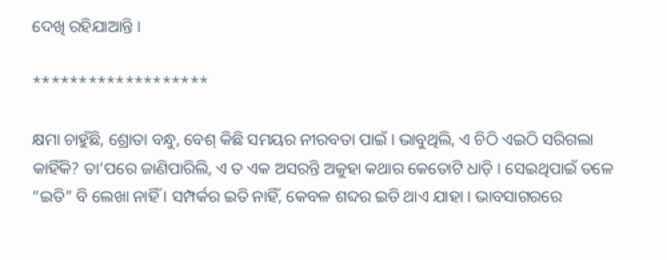ଦେଖି ରହିଯାଆନ୍ତି ।

*******************

କ୍ଷମା ଚାହୁଁଛି, ଶ୍ରୋତା ବନ୍ଧୁ, ବେଶ୍ କିଛି ସମୟର ନୀରବତା ପାଇଁ । ଭାବୁଥିଲି, ଏ ଚିଠି ଏଇଠି ସରିଗଲା କାହିଁକି? ତା’ପରେ ଜାଣିପାରିଲି, ଏ ତ ଏକ ଅସରନ୍ତି ଅକୁହା କଥାର କେତୋଟି ଧାଡ଼ି । ସେଇଥିପାଇଁ ତଳେ “ଇତି” ବି ଲେଖା ନାହିଁ । ସମ୍ପର୍କର ଇତି ନାହିଁ, କେବଳ ଶବ୍ଦର ଇତି ଥାଏ ଯାହା । ଭାବସାଗରରେ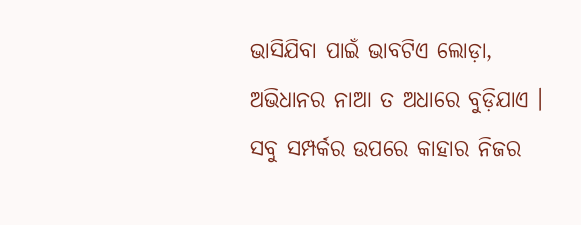ଭାସିଯିବା ପାଇଁ ଭାବଟିଏ ଲୋଡ଼ା, ଅଭିଧାନର ନାଆ ତ ଅଧାରେ ବୁଡ଼ିଯାଏ । ସବୁ ସମ୍ପର୍କର ଉପରେ କାହାର ନିଜର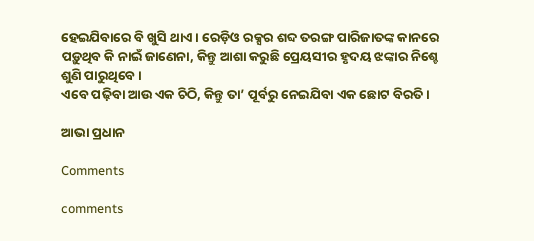ହେଇଯିବାରେ ବି ଖୁସି ଥାଏ । ରେଡ଼ିଓ ରକ୍ସର ଶବ୍ଦ ତରଙ୍ଗ ପାରିଜାତଙ୍କ କାନରେ ପଡ଼ୁଥିବ କି ନାଇଁ ଜାଣେନା, କିନ୍ତୁ ଆଶା କରୁଛି ପ୍ରେୟସୀର ହୃଦୟ ଝଙ୍କାର ନିଶ୍ଚେ ଶୁଣି ପାରୁଥିବେ ।
ଏବେ ପଢ଼ିବା ଆଉ ଏକ ଚିଠି, କିନ୍ତୁ ତା’ ପୂର୍ବରୁ ନେଇଯିବା ଏକ ଛୋଟ ବିରତି ।

ଆଭା ପ୍ରଧାନ

Comments

comments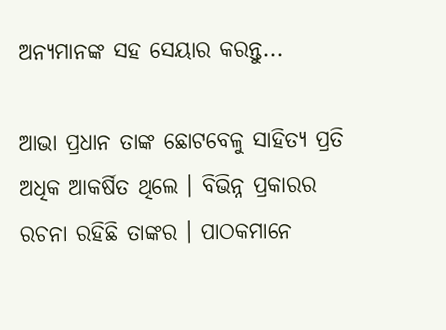ଅନ୍ୟମାନଙ୍କ ସହ ସେୟାର କରନ୍ତୁ...

ଆଭା ପ୍ରଧାନ ତାଙ୍କ ଛୋଟବେଳୁ ସାହିତ୍ୟ ପ୍ରତି ଅଧିକ ଆକର୍ଷିତ ଥିଲେ । ବିଭିନ୍ନ ପ୍ରକାରର ରଚନା ରହିଛି ତାଙ୍କର । ପାଠକମାନେ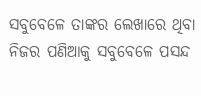ସବୁବେଳେ ତାଙ୍କର ଲେଖାରେ ଥିବା ନିଜର ପଣିଆକୁ ସବୁବେଳେ ପସନ୍ଦ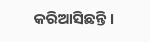କରିଆସିଛନ୍ତି ।